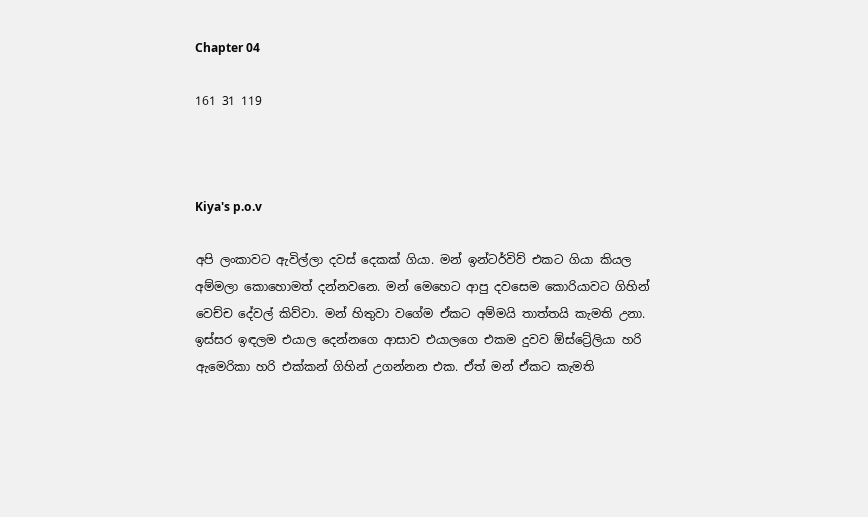Chapter 04

161 31 119



Kiya's p.o.v

අපි ලංකාවට ඇවිල්ලා දවස් දෙකක් ගියා. මන් ඉන්ටර්විව් එකට ගියා කියල අම්මලා කොහොමත් දන්නවනෙ. මන් මෙහෙට ආපු දවසෙම කොරියාවට ගිහින් වෙච්ච දේවල් කිව්වා. මන් හිතුවා වගේම ඒකට අම්මයි තාත්තයි කැමති උනා. ඉස්සර ඉඳලම එයාල දෙන්නගෙ ආසාව එයාලගෙ එකම දුවව ඕස්ට්‍රේලියා හරි ඇමෙරිකා හරි එක්කන් ගිහින් උගන්නන එක. ඒත් මන් ඒකට කැමති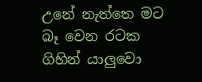උනේ නැත්තෙ මට බෑ වෙන රටක ගිහින් යාලුවො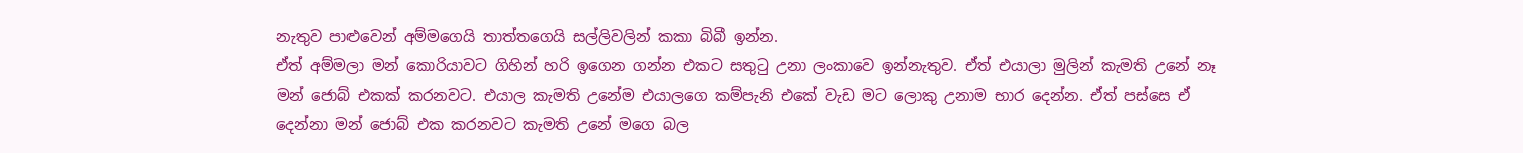නැතුව පාළුවෙන් අම්මගෙයි තාත්තගෙයි සල්ලිවලින් කකා බිබී ඉන්න.
ඒත් අම්මලා මන් කොරියාවට ගිහින් හරි ඉගෙන ගන්න එකට සතුටු උනා ලංකාවෙ ඉන්නැතුව. ඒත් එයාලා මුලින් කැමති උනේ නෑ මන් ජොබ් එකක් කරනවට. එයාල කැමති උනේම එයාලගෙ කම්පැනි එකේ වැඩ මට ලොකු උනාම භාර දෙන්න. ඒත් පස්සෙ ඒ දෙන්නා මන් ජොබ් එක කරනවට කැමති උනේ මගෙ බල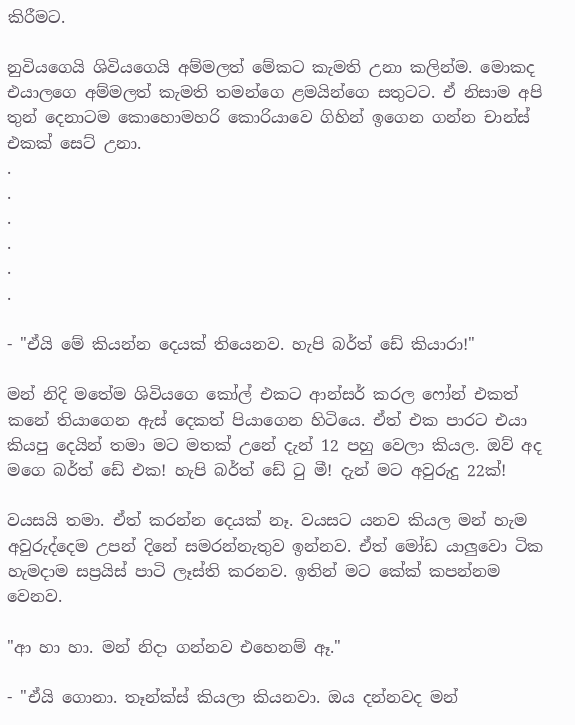කිරීමට.

නුවියගෙයි ශිවියගෙයි අම්මලත් මේකට කැමති උනා කලින්ම. මොකද එයාලගෙ අම්මලත් කැමති තමන්ගෙ ළමයින්ගෙ සතුටට. ඒ නිසාම අපි තුන් දෙනාටම කොහොමහරි කොරියාවෙ ගිහින් ඉගෙන ගන්න චාන්ස් එකක් සෙට් උනා.
.
.
.
.
.
.

- "ඒයි මේ කියන්න දෙයක් තියෙනව. හැපි බර්ත් ඩේ කියාරා!"

මන් නිදි මතේම ශිවියගෙ කෝල් එකට ආන්සර් කරල ෆෝන් එකත් කනේ තියාගෙන ඇස් දෙකත් පියාගෙන හිටියෙ. ඒත් එක පාරට එයා කියපු දෙයින් තමා මට මතක් උනේ දැන් 12 පහු වෙලා කියල. ඔව් අද මගෙ බර්ත් ඩේ එක! හැපි බර්ත් ඩේ ටු මී! දැන් මට අවුරුදු 22ක්!

වයසයි තමා. ඒත් කරන්න දෙයක් නෑ. වයසට යනව කියල මන් හැම අවුරුද්දෙම උපන් දිනේ සමරන්නැතුව ඉන්නව. ඒත් මෝඩ යාලුවො ටික හැමදාම සප්‍රයිස් පාටි ලෑස්ති කරනව. ඉතින් මට කේක් කපන්නම වෙනව.

"ආ හා හා. මන් නිදා ගන්නව එහෙනම් ඈ."

- "ඒයි ගොනා. තෑන්ක්ස් කියලා කියනවා. ඔය දන්නවද මන්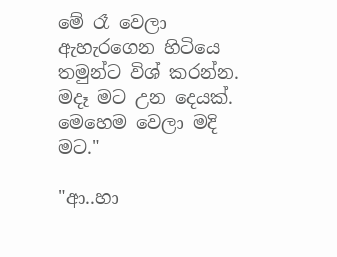මේ රෑ වෙලා ඇහැරගෙන හිටියෙ තමුන්ට විශ් කරන්න. මදෑ මට උන දෙයක්. මෙහෙම වෙලා මදි මට."

"ආ..හා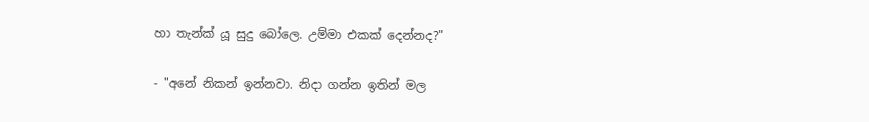හා තැන්ක් යූ සුදු බෝලෙ. උම්මා එකක් දෙන්නද?"

- "අනේ නිකන් ඉන්නවා. නිදා ගන්න ඉතින් මල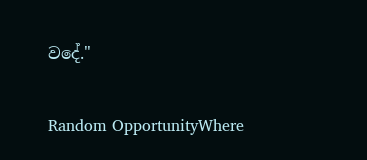වදේ."

Random OpportunityWhere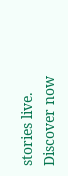stories live. Discover now